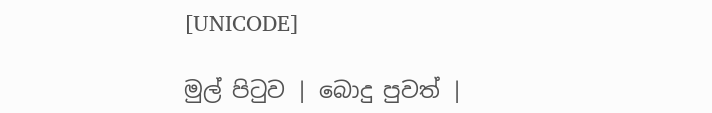[UNICODE]

මුල් පිටුව | බොදු පුවත් |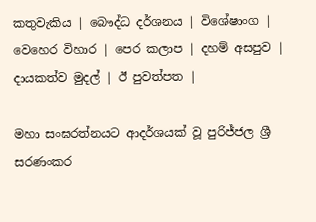කතුවැකිය | බෞද්ධ දර්ශනය | විශේෂාංග | වෙහෙර විහාර | පෙර කලාප | දහම් අසපුව | දායකත්ව මුදල් | ඊ පුවත්පත |

මහා සංඝරත්නයට ආදර්ශයක් වූ පුරිජ්ජල ශ්‍රී සරණංකර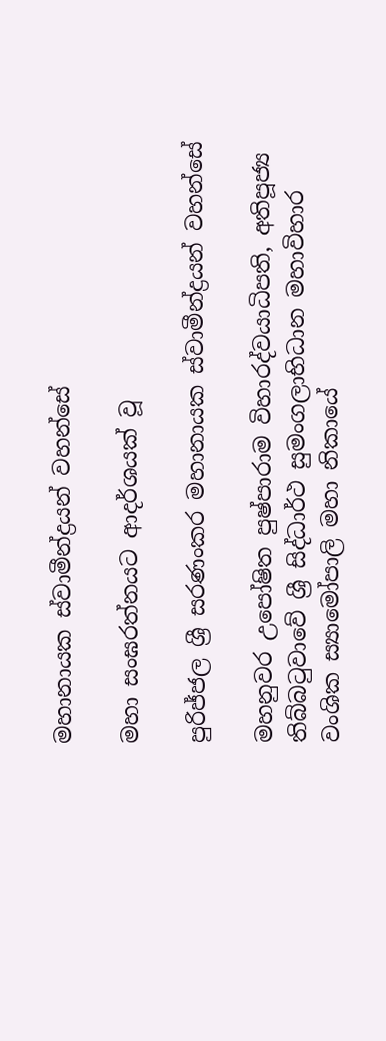මහානායක ස්වාමීන්ද්‍රයන් වහන්සේ

මහා සංඝරත්නයට ආදර්ශයක් වූ

පුරිජ්ජල ශ්‍රී සරණංකර මහානායක ස්වාමීන්ද්‍රයන් වහන්සේ

මහනුවර උපෝෂිත පුෂ්පාරාම විහාරද්වයාධිපති, අතිපූජ්‍ය තිබ්බටුවාවේ ශ්‍රී සිද්ධාර්ථ සුමංගලාභිධාන මහාවිහාර වංශික ස්‍යාමෝපාලි මහා නිකායේ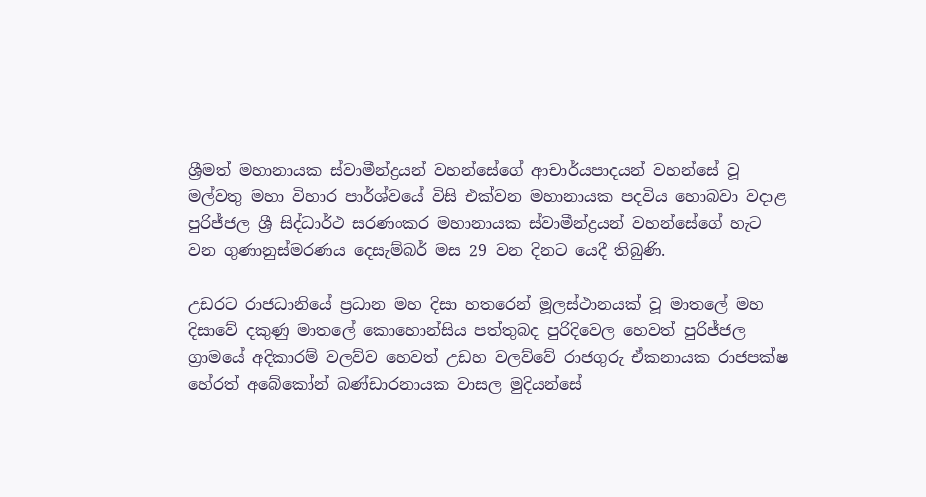ශ්‍රීමත් මහානායක ස්වාමීන්ද්‍රයන් වහන්සේගේ ආචාර්යපාදයන් වහන්සේ වූ මල්වතු මහා විහාර පාර්ශ්වයේ විසි එක්වන මහානායක පදවිය හොබවා වදාළ පුරිජ්ජල ශ්‍රී සිද්ධාර්ථ සරණංකර මහානායක ස්වාමීන්ද්‍රයන් වහන්සේගේ හැට වන ගුණානුස්මරණය දෙසැම්බර් මස 29 වන දිනට යෙදී තිබුණි.

උඩරට රාජධානියේ ප්‍රධාන මහ දිසා හතරෙන් මූලස්ථානයක් වූ මාතලේ මහ දිසාවේ දකුණු මාතලේ කොහොන්සිය පත්තුබද පුරිදිවෙල හෙවත් පුරිජ්ජල ග්‍රාමයේ අදිකාරම් වලව්ව හෙවත් උඩහ වලව්වේ රාජගුරු ඒකනායක රාජපක්ෂ හේරත් අබේකෝන් බණ්ඩාරනායක වාසල මුදියන්සේ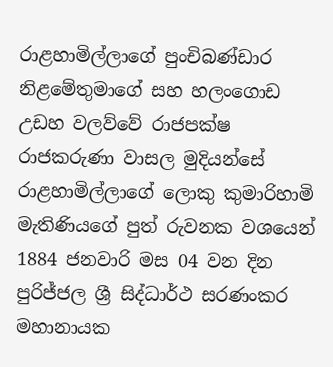රාළහාමිල්ලාගේ පුංචිබණ්ඩාර නිළමේතුමාගේ සහ හලංගොඩ උඩහ වලව්වේ රාජපක්ෂ රාජකරුණා වාසල මුදියන්සේ රාළහාමිල්ලාගේ ලොකු කුමාරිහාමි මැතිණියගේ පුත් රුවනක වශයෙන් 1884 ජනවාරි මස 04 වන දින පුරිජ්ජල ශ්‍රී සිද්ධාර්ථ සරණංකර මහානායක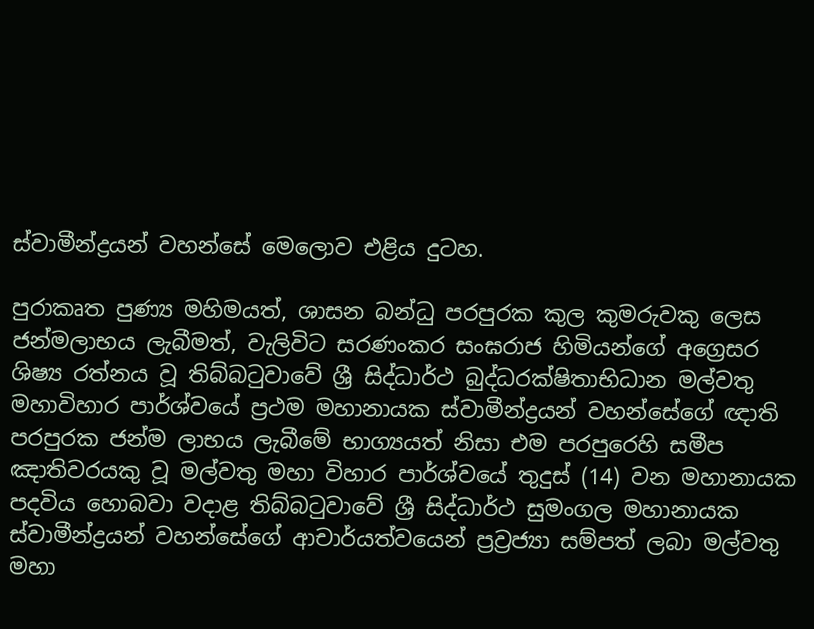ස්වාමීන්ද්‍රයන් වහන්සේ මෙලොව එළිය දුටහ.

පුරාකෘත පුණ්‍ය මහිමයත්, ශාසන බන්ධු පරපුරක කුල කුමරුවකු ලෙස ජන්මලාභය ලැබීමත්, වැලිවිට සරණංකර සංඝරාජ හිමියන්ගේ අග්‍රෙසර ශිෂ්‍ය රත්නය වූ තිබ්බටුවාවේ ශ්‍රී සිද්ධාර්ථ බුද්ධරක්ෂිතාභිධාන මල්වතු මහාවිහාර පාර්ශ්වයේ ප්‍රථම මහානායක ස්වාමීන්ද්‍රයන් වහන්සේගේ ඥාති පරපුරක ජන්ම ලාභය ලැබීමේ භාග්‍යයත් නිසා එම පරපුරෙහි සමීප ඤාතිවරයකු වූ මල්වතු මහා විහාර පාර්ශ්වයේ තුදුස් (14) වන මහානායක පදවිය හොබවා වදාළ තිබ්බටුවාවේ ශ්‍රී සිද්ධාර්ථ සුමංගල මහානායක ස්වාමීන්ද්‍රයන් වහන්සේගේ ආචාර්යත්වයෙන් ප්‍රව්‍රජ්‍යා සම්පත් ලබා මල්වතු මහා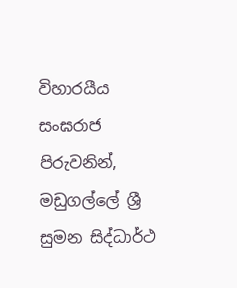විහාරයීය සංඝරාජ පිරුවනින්, මඩුගල්ලේ ශ්‍රී සුමන සිද්ධාර්ථ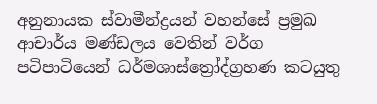අනුනායක ස්වාමීන්ද්‍රයන් වහන්සේ ප්‍රමුඛ ආචාර්ය මණ්ඩලය වෙතින් වර්ග පටිපාටියෙන් ධර්මශාස්ත්‍රෝද්ග්‍රහණ කටයුතු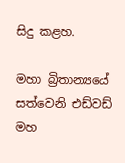සිදු කළහ.

මහා බ්‍රිතාන්‍යයේ සත්වෙනි එඩ්වඩ් මහ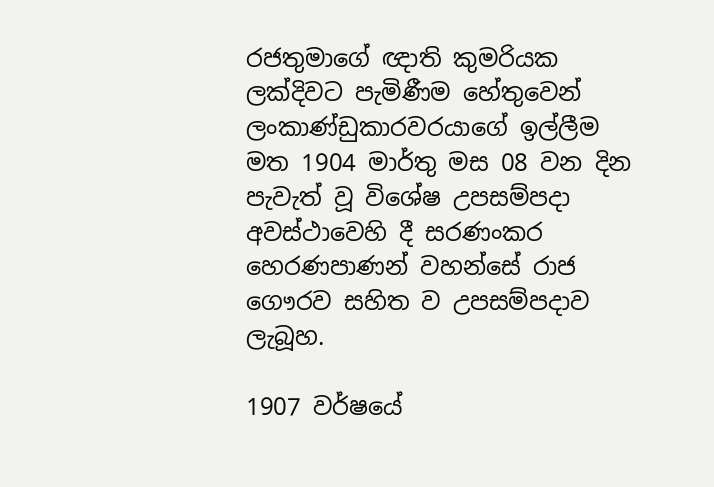රජතුමාගේ ඥාති කුමරියක ලක්දිවට පැමිණීම හේතුවෙන් ලංකාණ්ඩුකාරවරයාගේ ඉල්ලීම මත 1904 මාර්තු මස 08 වන දින පැවැත් වූ විශේෂ උපසම්පදා අවස්ථාවෙහි දී සරණංකර හෙරණපාණන් වහන්සේ රාජ ගෞරව සහිත ව උපසම්පදාව ලැබූහ.

1907 වර්ෂයේ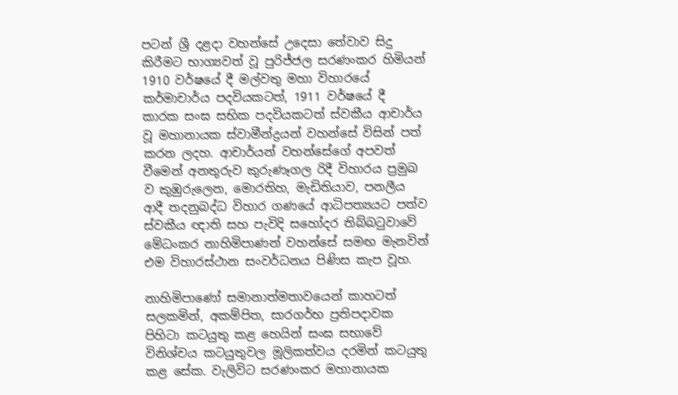පටන් ශ්‍රී දළදා වහන්සේ උදෙසා තේවාව සිදු කිරීමට භාග්‍යවත් වූ පුරිජ්ජල සරණංකර හිමියන් 1910 වර්ෂයේ දී මල්වතු මහා විහාරයේ කර්මාචාර්ය පදවියකටත්, 1911 වර්ෂයේ දී කාරක සංඝ සභික පදවියකටත් ස්වකීය ආචාර්ය වූ මහානායක ස්වාමීන්ද්‍රයන් වහන්සේ විසින් පත් කරන ලදහ. ආචාර්යන් වහන්සේගේ අපවත් වීමෙන් අනතුරුව කුරුණෑගල රිදී විහාරය ප්‍රමුඛ ව කුඹුරුලෙන, මොරතිහ, මැඩිතියාව, පනලීය ආදී තදනුබද්ධ විහාර ගණයේ ආධිපත්‍යයට පත්ව ස්වකීය ඥාති සහ පැවිදි සහෝදර තිබ්බටුවාවේ මේධංකර නාහිමිපාණන් වහන්සේ සමඟ මැනවින් එම විහාරස්ථාන සංවර්ධනය පිණිස කැප වූහ.

නාහිමිපාණෝ සමානාත්මතාවයෙන් කාහටත් සලකමින්, අකම්පිත, සාරගර්භ ප්‍රතිපදාවක පිහිටා කටයුතු කළ හෙයින් සංඝ සභාවේ විනිශ්චය කටයුතුවල මූලිකත්වය දරමින් කටයුතු කළ සේක. වැලිවිට සරණංකර මහානායක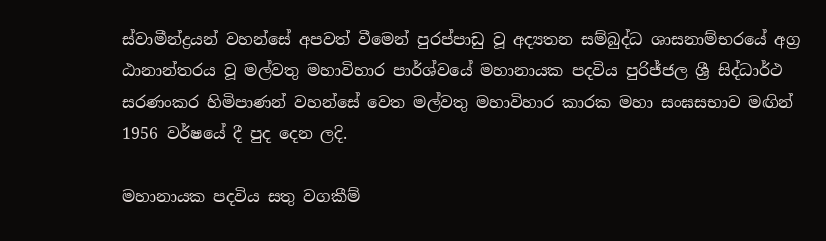ස්වාමීන්ද්‍රයන් වහන්සේ අපවත් වීමෙන් පුරප්පාඩු වූ අද්‍යතන සම්බුද්ධ ශාසනාම්භරයේ අග්‍ර ඨානාන්තරය වූ මල්වතු මහාවිහාර පාර්ශ්වයේ මහානායක පදවිය පුරිජ්ජල ශ්‍රී සිද්ධාර්ථ සරණංකර හිමිපාණන් වහන්සේ වෙත මල්වතු මහාවිහාර කාරක මහා සංඝසභාව මඟින් 1956 වර්ෂයේ දී පුද දෙන ලදි.

මහානායක පදවිය සතු වගකීම්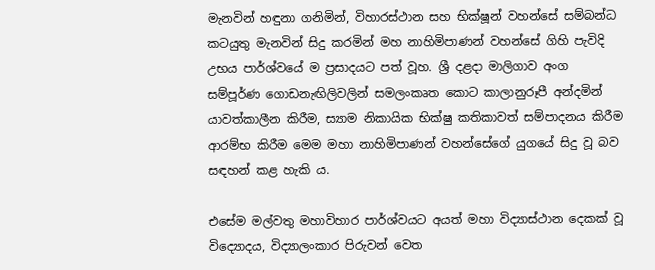මැනවින් හඳුනා ගනිමින්, විහාරස්ථාන සහ භික්ෂූන් වහන්සේ සම්බන්ධ කටයුතු මැනවින් සිදු කරමින් මහ නාහිමිපාණන් වහන්සේ ගිහි පැවිදි උභය පාර්ශ්වයේ ම ප්‍රසාදයට පත් වූහ. ශ්‍රී දළදා මාලිගාව අංග සම්පූර්ණ ගොඩනැඟිලිවලින් සමලංකෘත කොට කාලානුරූපී අන්දමින් යාවත්කාලීන කිරීම, ස්‍යාම නිකායික භික්ෂු කතිකාවත් සම්පාදනය කිරීම ආරම්භ කිරීම මෙම මහා නාහිමිපාණන් වහන්සේගේ යුගයේ සිදු වූ බව සඳහන් කළ හැකි ය.

එසේම මල්වතු මහාවිහාර පාර්ශ්වයට අයත් මහා විද්‍යාස්ථාන දෙකක් වූ විද්‍යොදය, විද්‍යාලංකාර පිරුවන් වෙත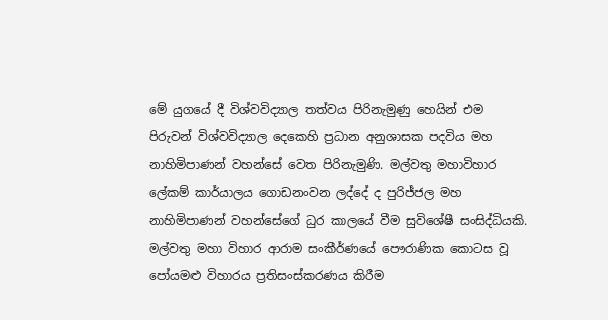මේ යුගයේ දී විශ්වවිද්‍යාල තත්වය පිරිනැමුණු හෙයින් එම පිරුවන් විශ්වවිද්‍යාල දෙකෙහි ප්‍රධාන අනුශාසක පදවිය මහ නාහිමිපාණන් වහන්සේ වෙත පිරිනැමුණි. මල්වතු මහාවිහාර ලේකම් කාර්යාලය ගොඩනංවන ලද්දේ ද පුරිජ්ජල මහ නාහිමිපාණන් වහන්සේගේ ධුර කාලයේ වීම සුවිශේෂී සංසිද්ධියකි. මල්වතු මහා විහාර ආරාම සංකීර්ණයේ පෞරාණික කොටස වූ පෝයමළු විහාරය ප්‍රතිසංස්කරණය කිරීම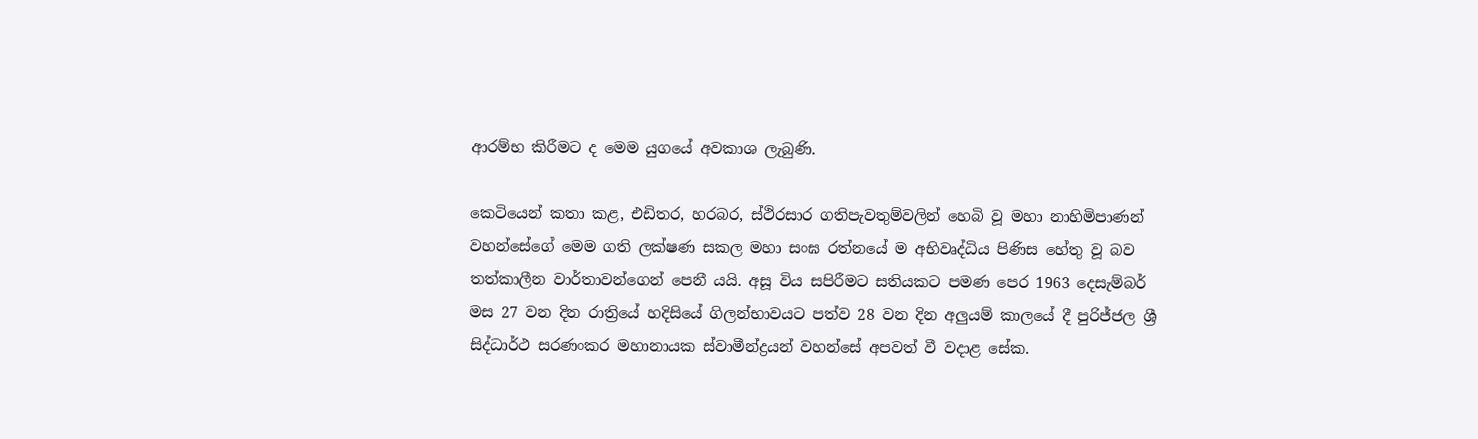ආරම්භ කිරීමට ද මෙම යුගයේ අවකාශ ලැබුණි.

කෙටියෙන් කතා කළ, එඩිතර, හරබර, ස්ථිරසාර ගතිපැවතුම්වලින් හෙබි වූ මහා නාහිමිපාණන් වහන්සේගේ මෙම ගති ලක්ෂණ සකල මහා සංඝ රත්නයේ ම අභිවෘද්ධිය පිණිස හේතු වූ බව තත්කාලීන වාර්තාවන්ගෙන් පෙනී යයි. අසූ විය සපිරීමට සතියකට පමණ පෙර 1963 දෙසැම්බර් මස 27 වන දින රාත්‍රියේ හදිසියේ ගිලන්භාවයට පත්ව 28 වන දින අලුයම් කාලයේ දී පුරිජ්ජල ශ්‍රී සිද්ධාර්ථ සරණංකර මහානායක ස්වාමීන්ද්‍රයන් වහන්සේ අපවත් වී වදාළ සේක.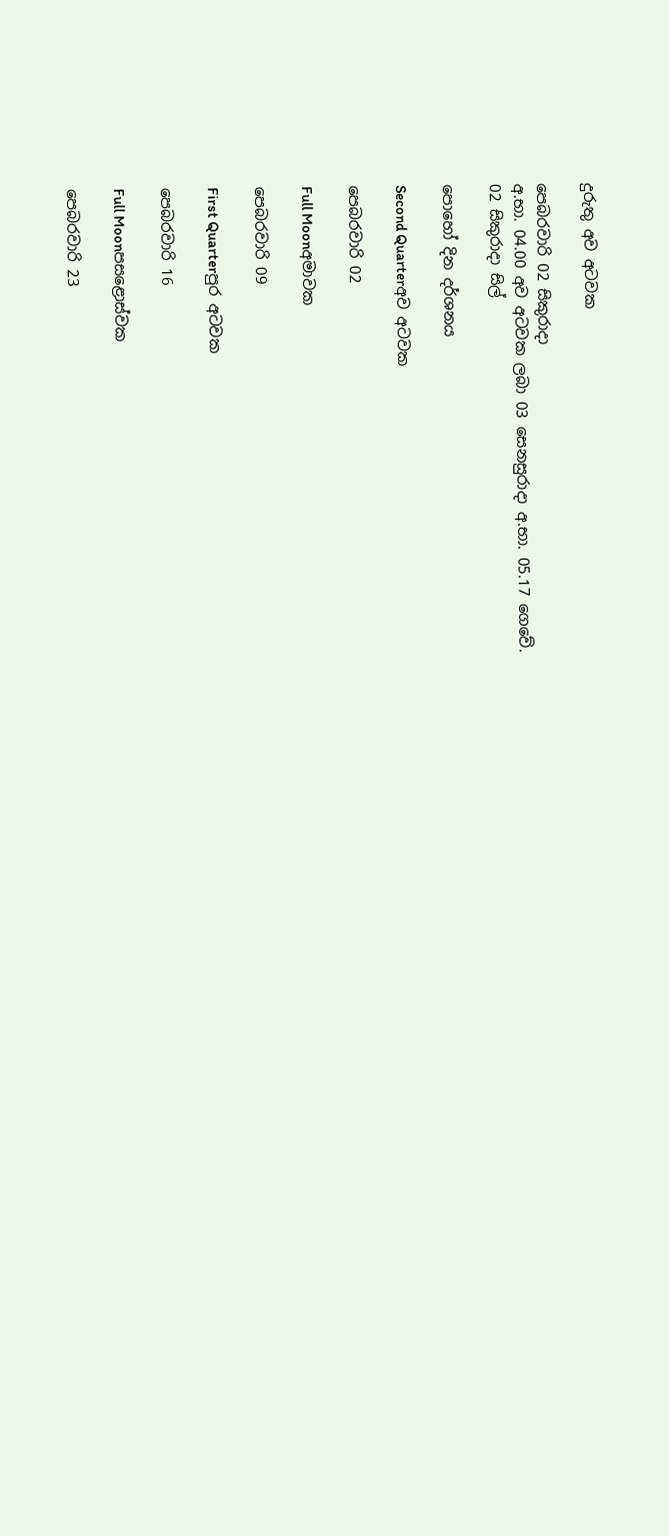දුරුතු අව අටවක

පෙබරවාරි 02 සිකුරාදා
අ.භා. 04.00 අව අටවක ලබා 03 සෙනසුරාදා අ.භා. 05.17 ගෙවේ.
02 සිකුරාදා සිල්

පොහෝ දින දර්ශනය

Second Quarterඅව අටවක

පෙබරවාරි 02

Full Moonඅමාවක

පෙබරවාරි 09

First Quarterපුර අටවක

පෙබරවාරි 16

Full Moonපසළොස්වක

පෙබරවාරි 23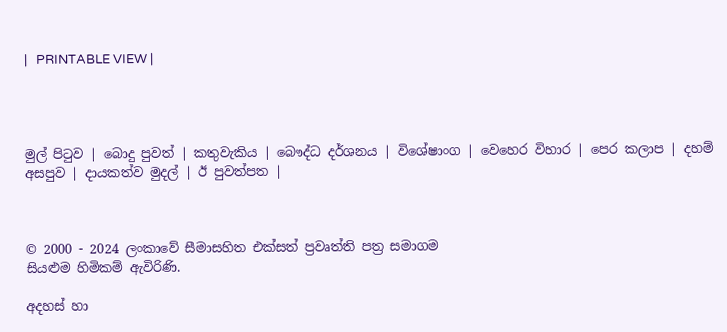|   PRINTABLE VIEW |




මුල් පිටුව | බොදු පුවත් | කතුවැකිය | බෞද්ධ දර්ශනය | විශේෂාංග | වෙහෙර විහාර | පෙර කලාප | දහම් අසපුව | දායකත්ව මුදල් | ඊ පුවත්පත |



© 2000 - 2024 ලංකාවේ සීමාසහිත එක්සත් ප්‍රවෘත්ති පත්‍ර සමාගම
සියළුම හිමිකම් ඇවිරිණි.

අදහස් හා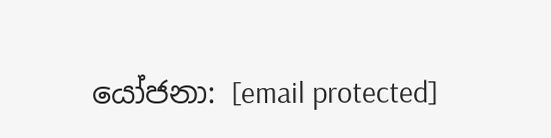යෝජනා: [email protected]